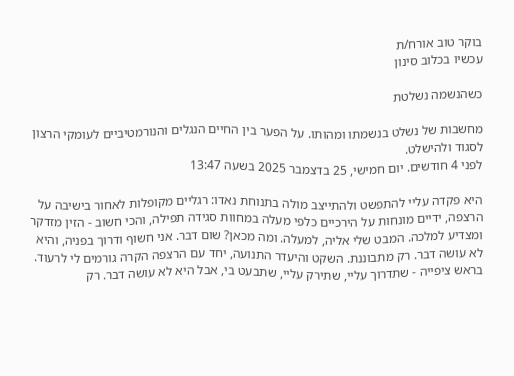בוקר טוב אורח/ת
עכשיו בכלוב סינון

כשהנשמה נשלטת

מחשבות של נשלט בנשמתו ומהותו. על הפער בין החיים הנגלים והנורמטיביים לעומקי הרצון לסגוד ולהישלט.
לפני 4 חודשים. יום חמישי, 25 בדצמבר 2025 בשעה 13:47

היא פקדה עליי להתפשט ולהתייצב מולה בתנוחת נאדו: רגליים מקופלות לאחור בישיבה על הרצפה, ידיים מונחות על הירכיים כלפי מעלה במחוות סגידה תפילה, והכי חשוב - הזין מזדקר ומצדיע למלכה. המבט שלי אליה, למעלה. ומה מכאן? שום דבר. אני חשוף ודרוך בפניה, והיא לא עושה דבר. רק מתבוננת. השקט והיעדר התנועה, יחד עם הרצפה הקרה גורמים לי לרעוד. בראש ציפייה - שתדרוך עליי, שתירק עליי, שתבעט בי, אבל היא לא עושה דבר. רק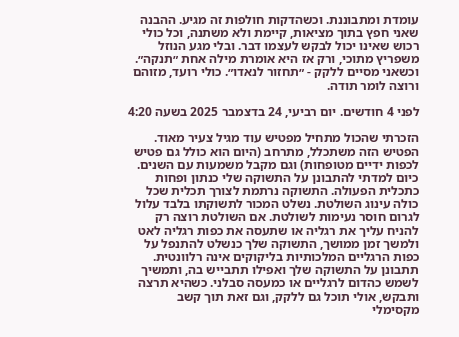עומדת ומתבוננת. וכשהדקות חולפות זה מגיע. ההבנה שאני חפץ בתוך מציאות, קיימת ולא משתנה, וכל כולי רכוש שאינו יכול לבקש לעצמו דבר. ובלי מגע הנוזל משפריץ מתוכי, ורק אז היא אומרת מילה אחת ״תנקה״. וכשאני מסיים ללקק - ״תחזור לנאדו״. כולי רועד, מזוהם ורוצה לומר תודה.

לפני 4 חודשים. יום רביעי, 24 בדצמבר 2025 בשעה 4:20

הזכרתי שהכול מתחיל מפטיש עוד מגיל צעיר מאוד. הפטיש הזה משתכלל, מתרחב (היום הוא כולל גם פטיש לכפות ידיים מטופחות) וגם מקבל משמעות עם השנים. כיום למדתי להתבונן על התשוקה שלי כנתון ופחות כתכלית הפעולה. התשוקה נרתמת לצורך תכלית שכל כולה עינוג השולטת. נשלט המכור לתשוקתו בלבד עלול לגרום חוסר נעימות לשולטת. אם השולטת רוצה רק להניח עליך את רגליה או שתעסה את כפות רגליה לאט ולמשך זמן ממושך, התשוקה שלך כנשלט להתנפל על כפות הרגליים המלכותיות בליקוקים אינה רלוונטית. תתבונן על התשוקה שלך ואפילו תתבייש בה, ותמשיך לשמש כהדום לרגליים או כמעסה סבלני. כשהיא תרצה ותבקש, אולי תוכל גם ללקק, וגם זאת תוך קשב מקסימלי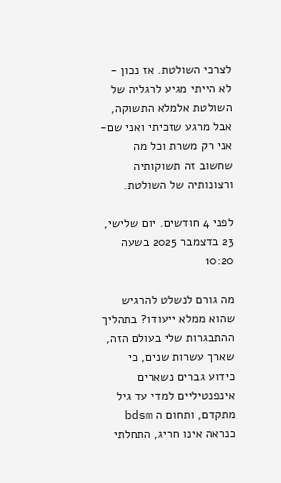לצרכי השולטת. אז נכון - לא הייתי מגיע לרגליה של השולטת אלמלא התשוקה, אבל מרגע שזכיתי ואני שם- אני רק משרת וכל מה שחשוב זה תשוקותיה ורצונותיה של השולטת.

לפני 4 חודשים. יום שלישי, 23 בדצמבר 2025 בשעה 10:20

מה גורם לנשלט להרגיש שהוא ממלא ייעודו? בתהליך ההתבגרות שלי בעולם הזה, שארך עשרות שנים, כי כידוע גברים נשארים אינפנטיליים למדי עד גיל מתקדם, ותחום ה bdsm כנראה אינו חריג, התחלתי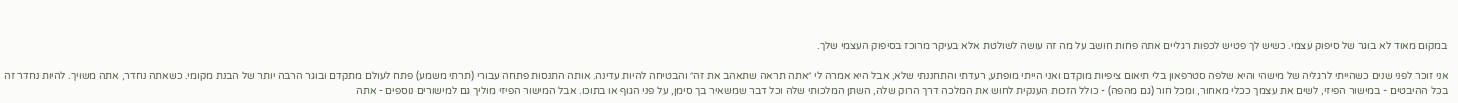במקום מאוד לא בוגר של סיפוק עצמי. כשיש לך פטיש לכפות רגליים אתה פחות חושב על מה זה עושה לשולטת אלא בעיקר מרוכז בסיפוק העצמי שלך.

אני זוכר לפני שנים כשהייתי לרגליה של מישהי והיא שלפה סטרפאון בלי תיאום ציפיות מוקדם ואני הייתי מופתע, רעדתי והתחננתי שלא, אבל היא אמרה לי ״אתה תראה שתאהב את זה״ והבטיחה להיות עדינה. אותה התנסות פתחה עבורי (תרתי משמע) פתח לעולם מתקדם ובוגר הרבה יותר של הבנת מקומי. כשאתה נחדר, אתה משויך. להיות נחדר זה בכל ההיבטים - במישור הפיזי, לשים את עצמך ככלי מאחור, ומכל חור (גם מהפה) - כולל הזכות הענקית לחוש את המלכה דרך הרוק שלה, השתן המלכותי שלה וכל דבר שמשאיר בך סימן, על פני הגוף או בתוכו. אבל המישור הפיזי מוליך גם למישורים נוספים - אתה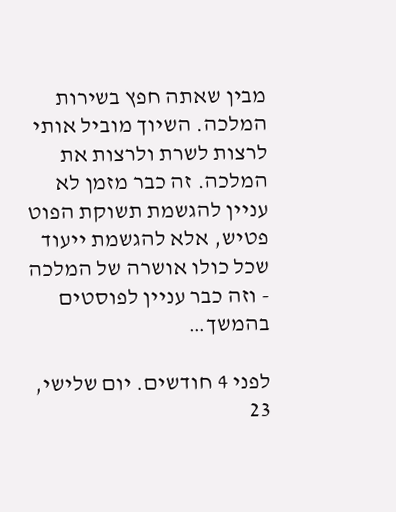מבין שאתה חפץ בשירות המלכה. השיוך מוביל אותי לרצות לשרת ולרצות את המלכה. זה כבר מזמן לא עניין להגשמת תשוקת הפוט פטיש, אלא להגשמת ייעוד שכל כולו אושרה של המלכה - וזה כבר עניין לפוסטים בהמשך…

לפני 4 חודשים. יום שלישי, 23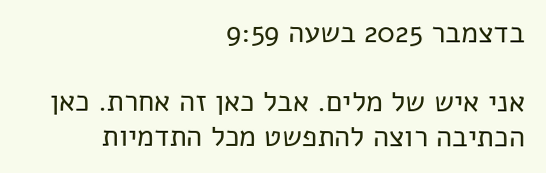בדצמבר 2025 בשעה 9:59

אני איש של מלים. אבל כאן זה אחרת. כאן הכתיבה רוצה להתפשט מכל התדמיות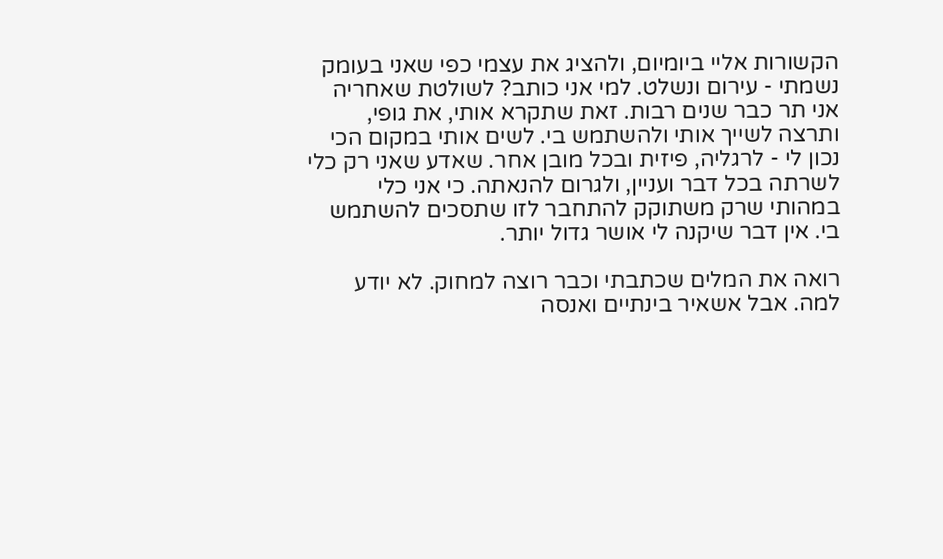הקשורות אליי ביומיום, ולהציג את עצמי כפי שאני בעומק נשמתי - עירום ונשלט. למי אני כותב? לשולטת שאחריה אני תר כבר שנים רבות. זאת שתקרא אותי, את גופי, ותרצה לשייך אותי ולהשתמש בי. לשים אותי במקום הכי נכון לי - לרגליה, פיזית ובכל מובן אחר. שאדע שאני רק כלי לשרתה בכל דבר ועניין, ולגרום להנאתה. כי אני כלי במהותי שרק משתוקק להתחבר לזו שתסכים להשתמש בי. אין דבר שיקנה לי אושר גדול יותר.

רואה את המלים שכתבתי וכבר רוצה למחוק. לא יודע למה. אבל אשאיר בינתיים ואנסה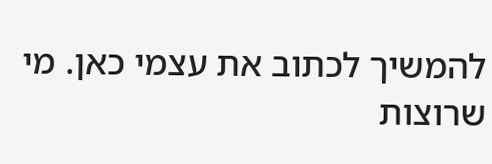להמשיך לכתוב את עצמי כאן. מי שרוצות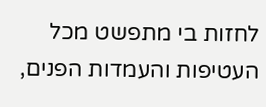לחזות בי מתפשט מכל העטיפות והעמדות הפנים,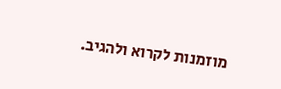מוזמנות לקרוא ולהגיב.